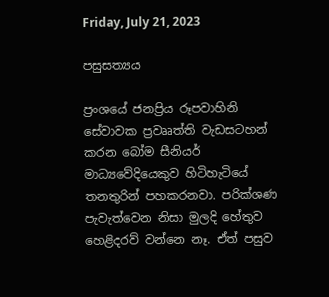Friday, July 21, 2023

පසුසත්‍යය

ප්‍රංශයේ ජනප්‍රිය රූපවාහිනි සේවාවක ප්‍රවෲත්ති වැඩසටහන් කරන බෝම සීනියර් මාධ්‍යවේදියෙකුව හිටිහැටියේ තනතුරින් පහකරනවා. පරික්ශණ පැවැත්වෙන නිසා මුලදි හේතුව හෙළිදරව් වන්නෙ නෑ. ඒත් පසුව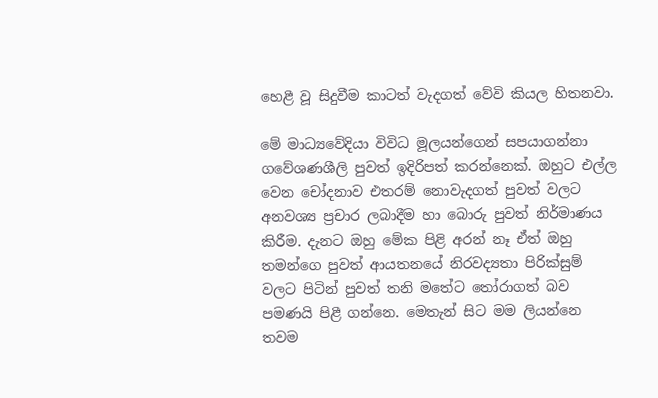හෙළී වූ සිදුවීම කාටත් වැදගත් වේවි කියල හිතනවා.

මේ මාධ්‍යවේදියා විවිධ මූලයන්ගෙන් සපයාගන්නා ගවේශණශීලි පුවත් ඉදිරිපත් කරන්නෙක්. ඔහුට එල්ල වෙන චෝදනාව එතරම් නොවැදගත් පුවත් වලට අනවශ්‍ය ප්‍රචාර ලබාදීම හා බොරු පුවත් නිර්මාණය කිරීම. දැනට ඔහු මේක පිළි අරන් නෑ ඒත් ඔහු තමන්ගෙ පුවත් ආයතනයේ නිරවද්‍යතා පිරික්සුම් වලට පිටින් පුවත් තනි මතේට තෝරාගත් බව පමණයි පිළී ගන්නෙ. මෙතැන් සිට මම ලියන්නෙ තවම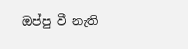ඔප්පු වී නැති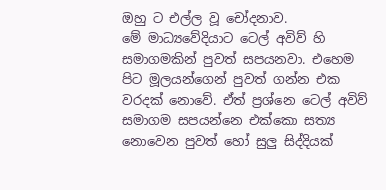ඔහු ට එල්ල වූ චෝදනාව.
මේ මාධ්‍යවේදියාට ටෙල් අවිව් හි සමාගමකින් පුවත් සපයනවා. එහෙම පිට මූලයන්ගෙන් පුවත් ගන්න එක වරදක් නොවේ. ඒත් ප්‍රශ්නෙ ටෙල් අවිව් සමාගම සපයන්නෙ එක්කො සත්‍ය නොවෙන පුවත් හෝ සුලු සිද්දියක්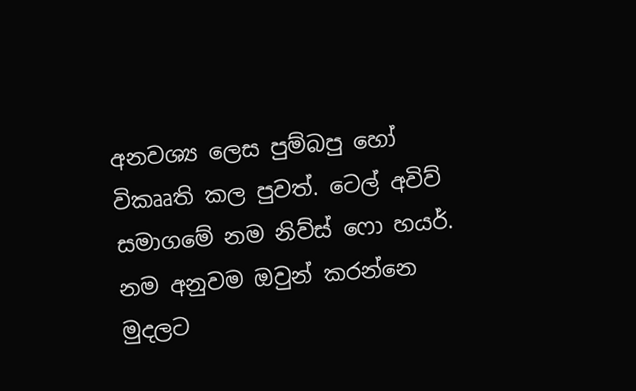අනවශ්‍ය ලෙස පුම්බපු හෝ විකෲති කල පුවත්. ටෙල් අවිව් සමාගමේ නම නිව්ස් ෆො හයර්. නම අනුවම ඔවුන් කරන්නෙ මුදලට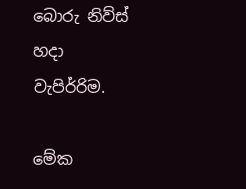බොරු නිව්ස් හදා වැපිර්‍රිම.

මේක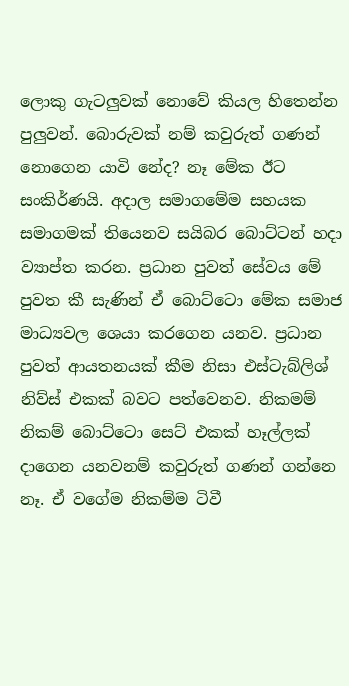ලොකු ගැටලුවක් නොවේ කියල හිතෙන්න පුලුවන්. බොරුවක් නම් කවුරුත් ගණන් නොගෙන යාවි නේද? නෑ මේක ඊට සංකිර්ණයි. අදාල සමාගමේම සහයක සමාගමක් තියෙනව සයිබර බොට්ටන් හදා ව්‍යාප්ත කරන. ප්‍රධාන පුවත් සේවය මේ පුවත කී සැණින් ඒ බොට්ටො මේක සමාජ මාධ්‍යවල ශෙයා කරගෙන යනව. ප්‍රධාන පුවත් ආයතනයක් කීම නිසා එස්ටැබ්ලිශ් නිව්ස් එකක් බවට පත්වෙනව. නිකමම් නිකම් බොට්ටො සෙට් එකක් හෑල්ලක් දාගෙන යනවනම් කවුරුත් ගණන් ගන්නෙ නෑ. ඒ වගේම නිකම්ම ටිවී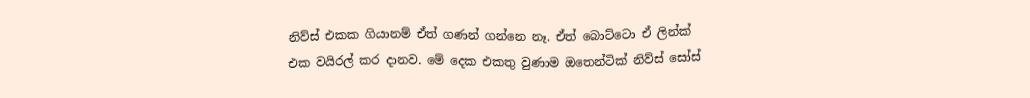නිව්ස් එකක ගියානම් ඒත් ගණන් ගන්නෙ නෑ. ඒත් බොට්ටො ඒ ලින්ක් එක වයිරල් කර දානව. මේ දෙක එකතු වුණාම ඔතෙන්ටික් නිව්ස් සෝස්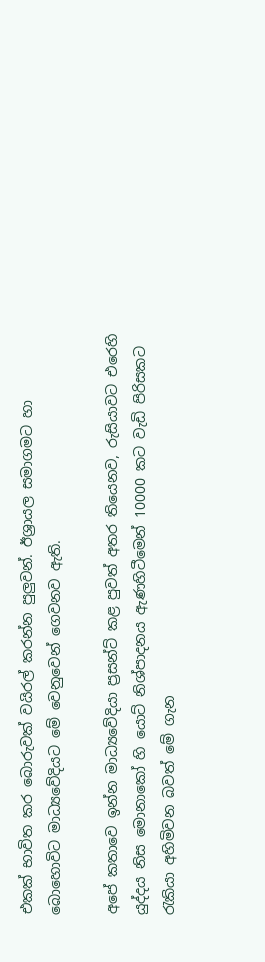එකක් භාවිත කර බොරුවක් වයිරල් කරන්න පුලුවන්. ඊශ්‍රායල සමාගමට හා බොහොවිට මාධ්‍යවේදියට මේ වෙනුවෙන් ගෙවනව ඇති.

අපේ කතාවෙ ඉන්න මාධ්‍යවේදියා ප්‍රසන්ට් කළ පුවත් අතර තියෙනව, රුසියාවට එරෙහි යුද්දය නිස මොනාකෝ හි යොට් නිශ්පාදනය ඇණහිටීමෙන් 10000 කට වැඩි පිරිසකට රැකියා අහිමිවන බවත් මේ ගැන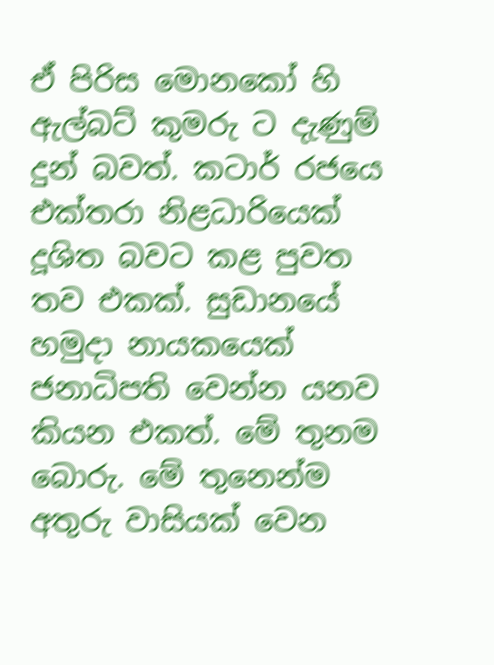ඒ පිරිස මොනකෝ හි ඇල්බට් කුමරු ට දැණුම් දුන් බවත්. කටාර් රජයෙ එක්තරා නිළධාරියෙක් දූශිත බවට කළ පුවත තව එකක්. සුඩානයේ හමුදා නායකයෙක් ජනාධිපති වෙන්න යනව කියන එකත්. මේ තුනම බොරු. මේ තුනෙන්ම අතුරු වාසියක් වෙන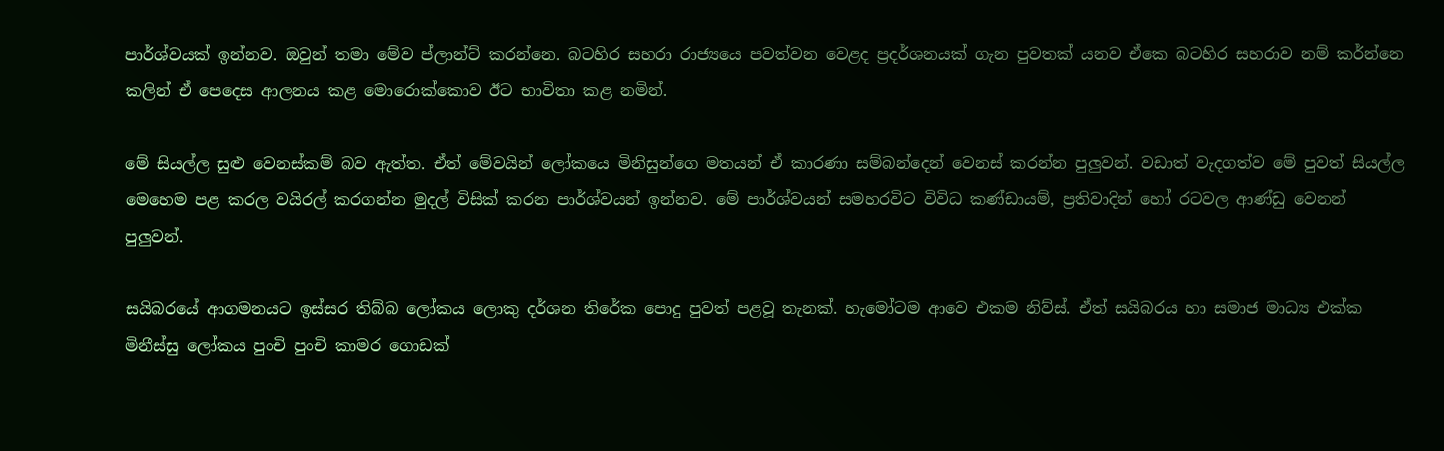පාර්ශ්වයක් ඉන්නව. ඔවුන් තමා මේව ප්ලාන්ට් කරන්නෙ. බටහිර සහරා රාජ්‍යයෙ පවත්වන වෙළද ප්‍රදර්ශනයක් ගැන පුවතක් යනව ඒකෙ බටහිර සහරාව නම් කර්න්නෙ කලින් ඒ පෙදෙස ආලනය කළ මොරොක්කොව ඊට භාවිතා කළ නමින්.

මේ සියල්ල සුළු වෙනස්කම් බව ඇත්ත. ඒත් මේවයින් ලෝකයෙ මිනිසුන්ගෙ මතයන් ඒ කාරණා සම්බන්දෙන් වෙනස් කරන්න පුලුවන්. වඩාත් වැදගත්ව මේ පුවත් සියල්ල මෙහෙම පළ කරල වයිරල් කරගන්න මුදල් විසික් කරන පාර්ශ්වයන් ඉන්නව. මේ පාර්ශ්වයන් සමහරවිට විවිධ කණ්ඩායම්, ප්‍රතිවාදින් හෝ රටවල ආණ්ඩු වෙනන් පුලුවන්.

සයිබරයේ ආගමනයට ඉස්සර තිබ්බ ලෝකය ලොකු දර්ශන තිරේක පොදු පුවත් පළවූ තැනක්. හැමෝටම ආවෙ එකම නිව්ස්. ඒත් සයිබරය හා සමාජ මාධ්‍ය එක්ක මිනීස්සු ලෝකය පුංචි පුංචි කාමර ගොඩක්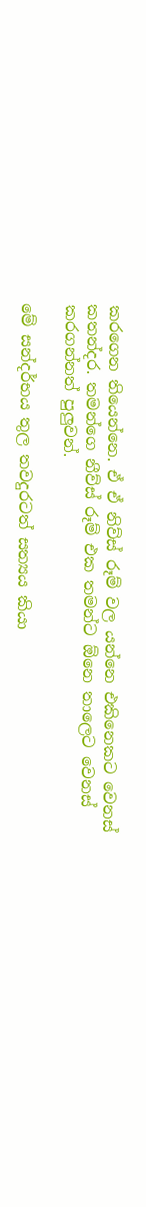කරගෙන තියෙන්නෙ. ඒ ඒ නිව්ස් රූම් වල යන්නෙ එකිනෙකට වෙනස් කතන්දර. තමන්ගෙ නීව්ස් රූම් එක තමන්ට ඕනෙ තාලෙට වෙනස් කරගන්නත් පුලුවන්.

මේ සන්දර්භය තුල තවදුරටත් සත්‍යය කියා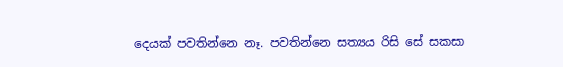දෙයක් පවතින්නෙ නෑ. පවතින්නෙ සත්‍යය රිසි සේ සකසා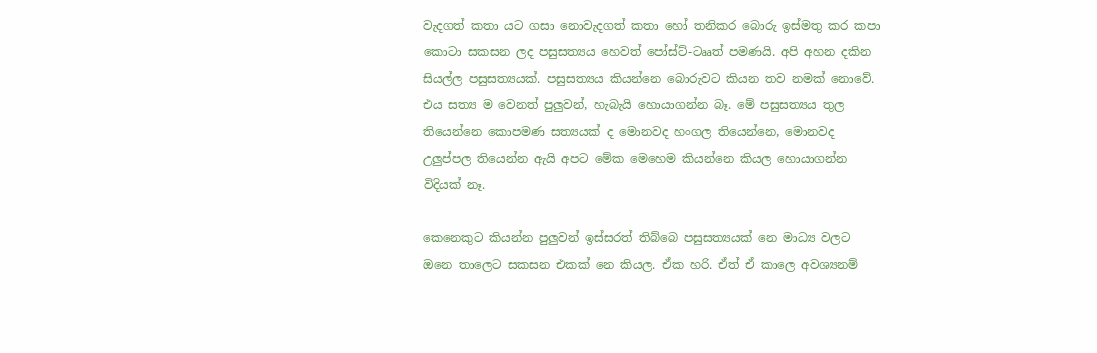වැදගත් කතා යට ගසා නොවැදගත් කතා හෝ තනිකර බොරු ඉස්මතු කර කපා කොටා සකසන ලද පසුසත්‍යය හෙවත් පෝස්ට්-ටෲත් පමණයි. අපි අහන දකින සියල්ල පසුසත්‍යයක්. පසුසත්‍යය කියන්නෙ බොරුවට කියන තව නමක් නොවේ. එය සත්‍ය ම වෙනත් පුලුවන්, හැබැයි හොයාගන්න බෑ. මේ පසුසත්‍යය තුල තියෙන්නෙ කොපමණ සත්‍යයක් ද මොනවද හංගල තියෙන්නෙ, මොනවද උලුප්පල තියෙන්න ඇයි අපට මේක මෙහෙම කියන්නෙ කියල හොයාගන්න විදියක් නෑ.

කෙනෙකුට කියන්න පුලුවන් ඉස්සරත් තිබ්බෙ පසුසත්‍යයක් නෙ මාධ්‍ය වලට ඔනෙ තාලෙට සකසන එකක් නෙ කියල. ඒක හරි. ඒත් ඒ කාලෙ අවශ්‍යනම්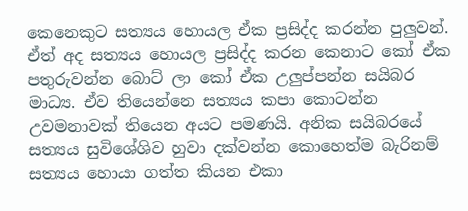කෙනෙකුට සත්‍යය හොයල ඒක ප්‍රසිද්ද කරන්න පුලුවන්. ඒත් අද සත්‍යය හොයල ප්‍රසිද්ද කරන කෙනාට කෝ ඒක පතුරුවන්න බොට් ලා කෝ ඒක උලුප්පන්න සයිබර මාධ්‍ය. ඒව තියෙන්නෙ සත්‍යය කපා කොටන්න උවමනාවක් තියෙන අයට පමණයි. අනික සයිබරයේ සත්‍යය සුවිශේශිව හුවා දක්වන්න කොහෙත්ම බැරිනම් සත්‍යය හොයා ගත්ත කියන එකා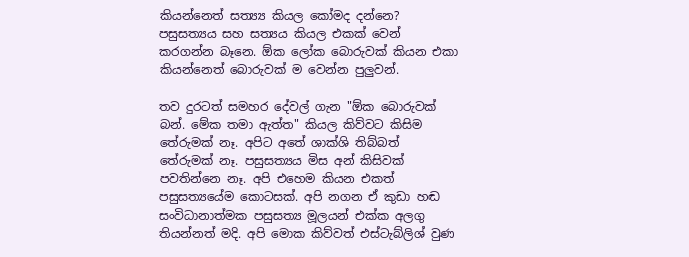කියන්නෙත් සත්‍ය්‍ය කියල කෝමද දන්නෙ? පසුසත්‍යය සහ සත්‍යය කියල එකක් වෙන් කරගන්න බෑනෙ. ඕක ලෝක බොරුවක් කියන එකා කියන්නෙත් බොරුවක් ම වෙන්න පුලුවන්.

තව දුරටත් සමහර දේවල් ගැන "ඕක බොරුවක් බන්. මේක තමා ඇත්ත" කියල කිව්වට කිසිම තේරුමක් නෑ. අපිට අතේ ශාක්ශි තිබ්බත් තේරුමක් නෑ. පසුසත්‍යය මිස අන් කිසිවක් පවතින්නෙ නෑ. අපි එහෙම කියන එකත් පසුසත්‍යයේම කොටසක්. අපි නගන ඒ කුඩා හඬ සංවිධානාත්මක පසුසත්‍ය මූලයන් එක්ක අලගු තියන්නත් මදි. අපි මොක කිව්වත් එස්ටැබ්ලිශ් වුණ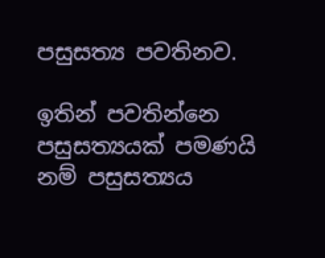පසුසත්‍ය පවතිනව.

ඉතින් පවතින්නෙ පසුසත්‍යයක් පමණයි නම් පසුසත්‍යය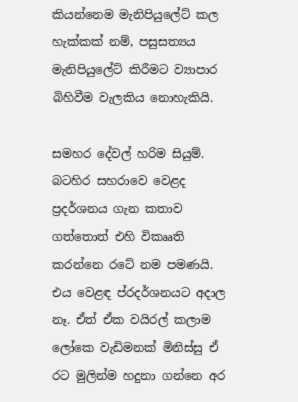කියන්නෙම මැනිපියුලේට් කල හැක්කක් නම්, පසුසත්‍යය මැනිපියුලේට් කිරීමට ව්‍යාපාර බිහිවීම වැලකිය නොහැකියි.

සමහර දේවල් හරිම සියුම්. බටහිර සහරාවෙ වෙළද ප්‍රදර්ශනය ගැන කතාව ගත්තොත් එහි විකෲති කරන්නෙ රටේ නම පමණයි. එය වෙළඳ ප්රදර්ශනයට අදාල නෑ. ඒත් ඒක වයිරල් කලාම ලෝකෙ වැඩිමනක් මිනිස්සු ඒ රට මුලින්ම හදුනා ගන්නෙ අර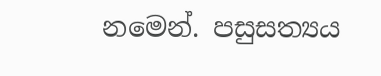නමෙන්. පසුසත්‍යය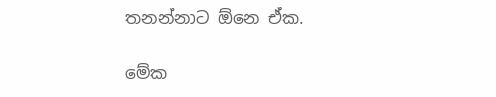තනන්නාට ඕනෙ ඒක.

මේක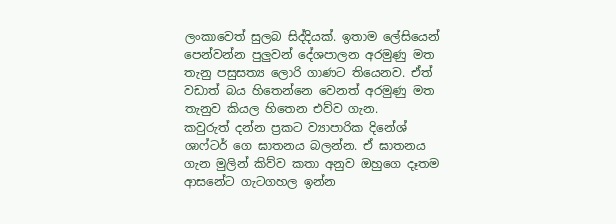ලංකාවෙත් සුලබ සිද්දියක්. ඉතාම ලේසියෙන් පෙන්වන්න පුලුවන් දේශපාලන අරමුණු මත තැනු පසුසත්‍ය ලොරි ගාණට තියෙනව. ඒත් වඩාත් බය හිතෙන්නෙ වෙනත් අරමුණු මත තැනුව කියල හිතෙන එව්ව ගැන.
කවුරුත් දන්න ප්‍රකට ව්‍යාපාරික දිනේශ් ශාෆ්ටර් ගෙ ඝාතනය බලන්න. ඒ ඝාතනය ගැන මුලින් කිව්ව කතා අනුව ඔහුගෙ දෑතම ආසනේට ගැටගහල ඉන්න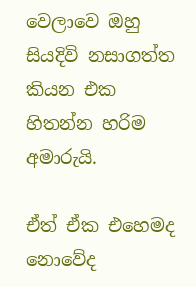වෙලාවෙ ඔහු සියදිවි නසාගත්ත කියන එක හිතන්න හරිම අමාරුයි.

ඒත් ඒක එහෙමද නොවේද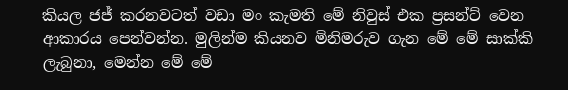කියල ජජ් කරනවටත් වඩා මං කැමති මේ නිවුස් එක ප්‍රසන්ට් වෙන ආකාරය පෙන්වන්න. මුලින්ම කියනව මිනිමරුව ගැන මේ මේ සාක්කි ලැබුනා, මෙන්න මේ මේ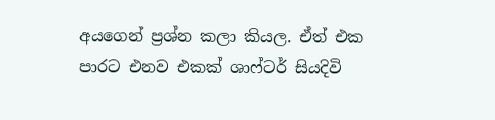අයගෙන් ප්‍රශ්න කලා කියල. ඒත් එක පාරට එනව එකක් ශාෆ්ටර් සියදිවි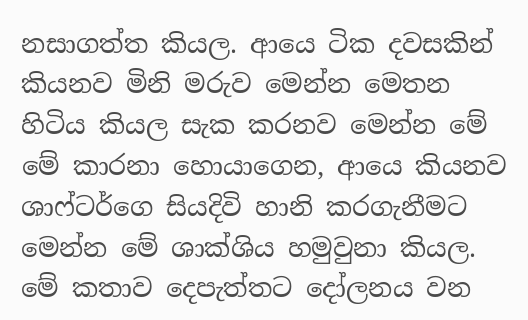නසාගත්ත කියල. ආයෙ ටික දවසකින් කියනව මිනි මරුව මෙන්න මෙතන හිටිය කියල සැක කරනව මෙන්න මේ මේ කාරනා හොයාගෙන, ආයෙ කියනව ශාෆ්ටර්ගෙ සියදිවි හානි කරගැනීමට මෙන්න මේ ශාක්ශිය හමුවුනා කියල. මේ කතාව දෙපැත්තට දෝලනය වන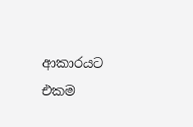ආකාරයට එකම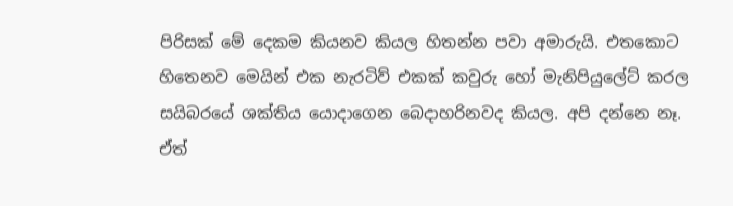පිරිසක් මේ දෙකම කියනව කියල හිතන්න පවා අමාරුයි. එතකොට හිතෙනව මෙයින් එක නැරටිව් එකක් කවුරු හෝ මැනිපියුලේට් කරල සයිබරයේ ශක්තිය යොදාගෙන බෙදාහරිනවද කියල. අපි දන්නෙ නෑ. ඒත්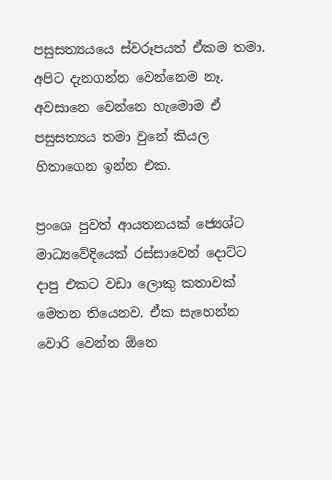පසුසත්‍යයයෙ ස්වරූපයත් ඒකම තමා. අපිට දැනගන්න වෙන්නෙම නෑ. අවසානෙ වෙන්නෙ හැමොම ඒ පසුසත්‍යය තමා වුනේ කියල හිතාගෙන ඉන්න එක.

ප්‍රංශෙ පුවත් ආයතනයක් ජ්‍යෙශ්ට මාධ්‍යවේදියෙක් රස්සාවෙන් දොට්ට දාපු එකට වඩා ලොකු කතාවක් මෙතන තියෙනව. ඒක සැහෙන්න වොරි වෙන්න ඕනෙ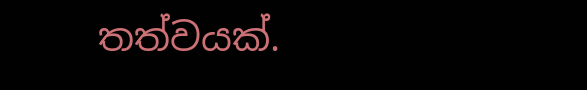තත්වයක්.